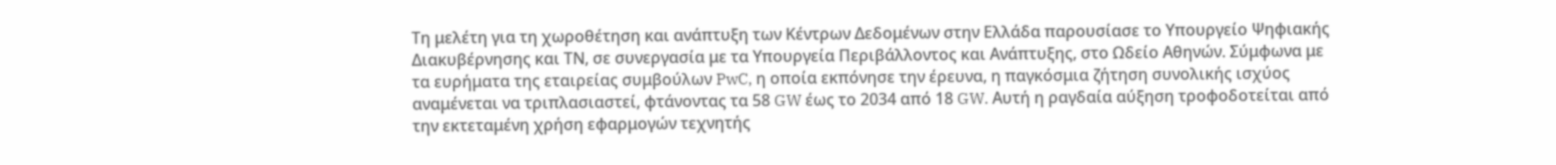Τη μελέτη για τη χωροθέτηση και ανάπτυξη των Κέντρων Δεδομένων στην Ελλάδα παρουσίασε το Υπουργείο Ψηφιακής Διακυβέρνησης και ΤΝ, σε συνεργασία με τα Υπουργεία Περιβάλλοντος και Ανάπτυξης, στο Ωδείο Αθηνών. Σύμφωνα με τα ευρήματα της εταιρείας συμβούλων PwC, η οποία εκπόνησε την έρευνα, η παγκόσμια ζήτηση συνολικής ισχύος αναμένεται να τριπλασιαστεί, φτάνοντας τα 58 GW έως το 2034 από 18 GW. Αυτή η ραγδαία αύξηση τροφοδοτείται από την εκτεταμένη χρήση εφαρμογών τεχνητής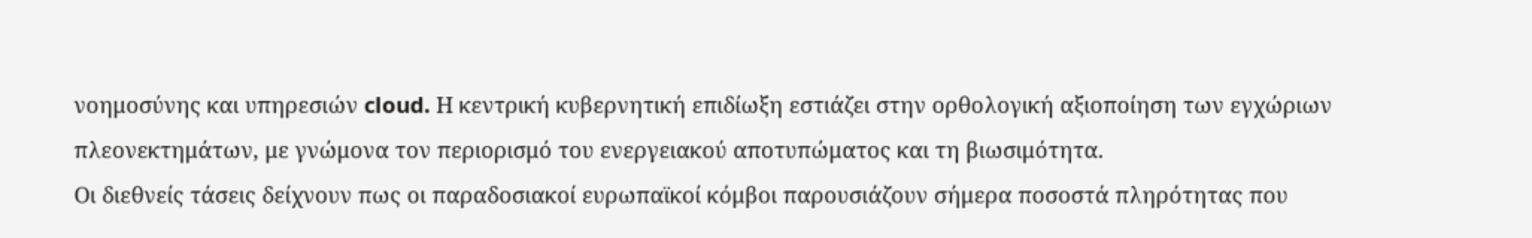νοημοσύνης και υπηρεσιών cloud. Η κεντρική κυβερνητική επιδίωξη εστιάζει στην ορθολογική αξιοποίηση των εγχώριων πλεονεκτημάτων, με γνώμονα τον περιορισμό του ενεργειακού αποτυπώματος και τη βιωσιμότητα.
Οι διεθνείς τάσεις δείχνουν πως οι παραδοσιακοί ευρωπαϊκοί κόμβοι παρουσιάζουν σήμερα ποσοστά πληρότητας που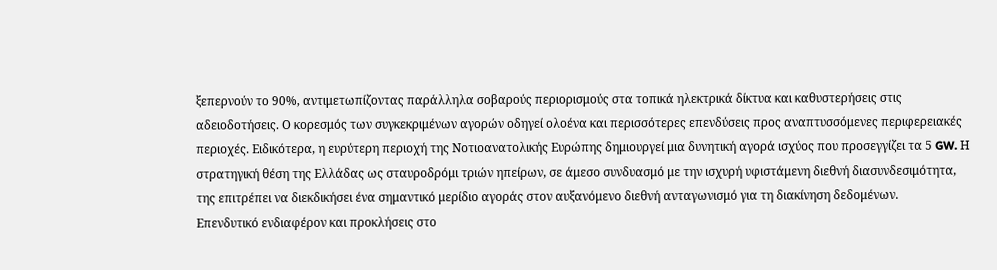ξεπερνούν το 90%, αντιμετωπίζοντας παράλληλα σοβαρούς περιορισμούς στα τοπικά ηλεκτρικά δίκτυα και καθυστερήσεις στις αδειοδοτήσεις. Ο κορεσμός των συγκεκριμένων αγορών οδηγεί ολοένα και περισσότερες επενδύσεις προς αναπτυσσόμενες περιφερειακές περιοχές. Ειδικότερα, η ευρύτερη περιοχή της Νοτιοανατολικής Ευρώπης δημιουργεί μια δυνητική αγορά ισχύος που προσεγγίζει τα 5 GW. Η στρατηγική θέση της Ελλάδας ως σταυροδρόμι τριών ηπείρων, σε άμεσο συνδυασμό με την ισχυρή υφιστάμενη διεθνή διασυνδεσιμότητα, της επιτρέπει να διεκδικήσει ένα σημαντικό μερίδιο αγοράς στον αυξανόμενο διεθνή ανταγωνισμό για τη διακίνηση δεδομένων.
Επενδυτικό ενδιαφέρον και προκλήσεις στο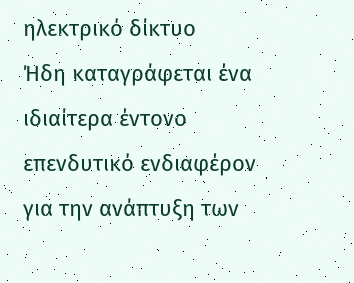ηλεκτρικό δίκτυο
Ήδη καταγράφεται ένα ιδιαίτερα έντονο επενδυτικό ενδιαφέρον για την ανάπτυξη των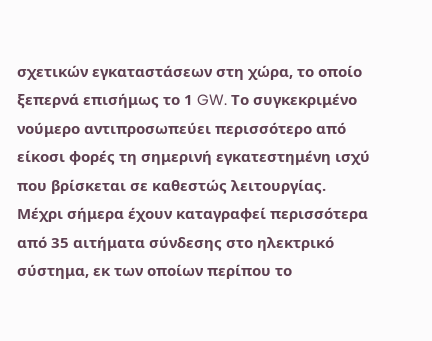σχετικών εγκαταστάσεων στη χώρα, το οποίο ξεπερνά επισήμως το 1 GW. Το συγκεκριμένο νούμερο αντιπροσωπεύει περισσότερο από είκοσι φορές τη σημερινή εγκατεστημένη ισχύ που βρίσκεται σε καθεστώς λειτουργίας. Μέχρι σήμερα έχουν καταγραφεί περισσότερα από 35 αιτήματα σύνδεσης στο ηλεκτρικό σύστημα, εκ των οποίων περίπου το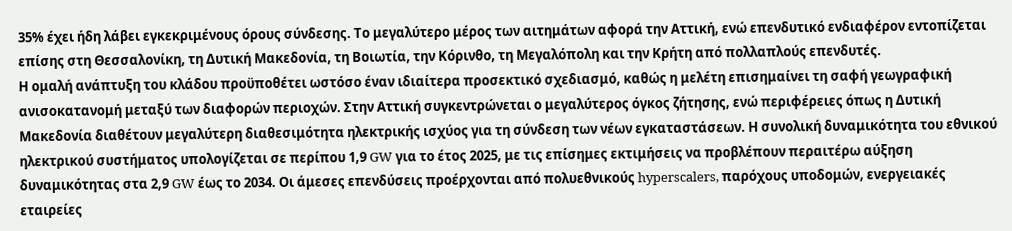35% έχει ήδη λάβει εγκεκριμένους όρους σύνδεσης. Το μεγαλύτερο μέρος των αιτημάτων αφορά την Αττική, ενώ επενδυτικό ενδιαφέρον εντοπίζεται επίσης στη Θεσσαλονίκη, τη Δυτική Μακεδονία, τη Βοιωτία, την Κόρινθο, τη Μεγαλόπολη και την Κρήτη από πολλαπλούς επενδυτές.
Η ομαλή ανάπτυξη του κλάδου προϋποθέτει ωστόσο έναν ιδιαίτερα προσεκτικό σχεδιασμό, καθώς η μελέτη επισημαίνει τη σαφή γεωγραφική ανισοκατανομή μεταξύ των διαφορών περιοχών. Στην Αττική συγκεντρώνεται ο μεγαλύτερος όγκος ζήτησης, ενώ περιφέρειες όπως η Δυτική Μακεδονία διαθέτουν μεγαλύτερη διαθεσιμότητα ηλεκτρικής ισχύος για τη σύνδεση των νέων εγκαταστάσεων. Η συνολική δυναμικότητα του εθνικού ηλεκτρικού συστήματος υπολογίζεται σε περίπου 1,9 GW για το έτος 2025, με τις επίσημες εκτιμήσεις να προβλέπουν περαιτέρω αύξηση δυναμικότητας στα 2,9 GW έως το 2034. Οι άμεσες επενδύσεις προέρχονται από πολυεθνικούς hyperscalers, παρόχους υποδομών, ενεργειακές εταιρείες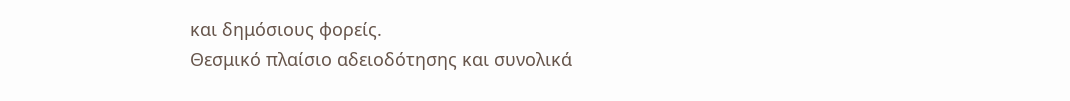και δημόσιους φορείς.
Θεσμικό πλαίσιο αδειοδότησης και συνολικά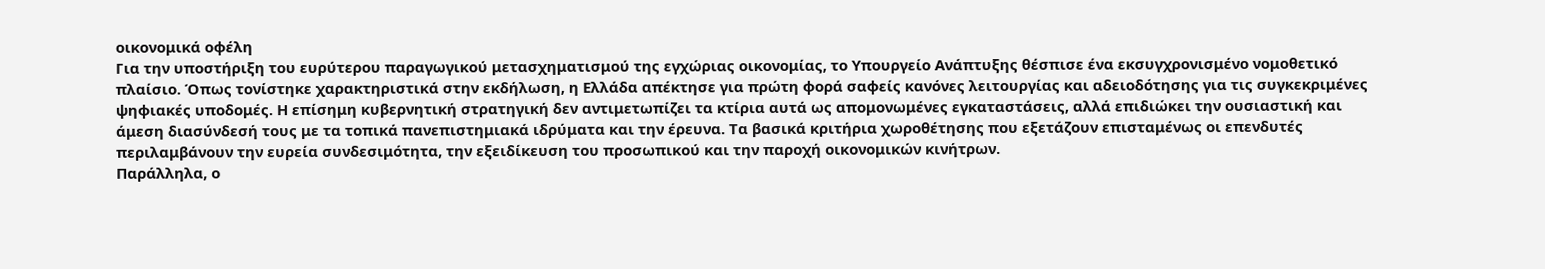οικονομικά οφέλη
Για την υποστήριξη του ευρύτερου παραγωγικού μετασχηματισμού της εγχώριας οικονομίας, το Υπουργείο Ανάπτυξης θέσπισε ένα εκσυγχρονισμένο νομοθετικό πλαίσιο. Όπως τονίστηκε χαρακτηριστικά στην εκδήλωση, η Ελλάδα απέκτησε για πρώτη φορά σαφείς κανόνες λειτουργίας και αδειοδότησης για τις συγκεκριμένες ψηφιακές υποδομές. Η επίσημη κυβερνητική στρατηγική δεν αντιμετωπίζει τα κτίρια αυτά ως απομονωμένες εγκαταστάσεις, αλλά επιδιώκει την ουσιαστική και άμεση διασύνδεσή τους με τα τοπικά πανεπιστημιακά ιδρύματα και την έρευνα. Τα βασικά κριτήρια χωροθέτησης που εξετάζουν επισταμένως οι επενδυτές περιλαμβάνουν την ευρεία συνδεσιμότητα, την εξειδίκευση του προσωπικού και την παροχή οικονομικών κινήτρων.
Παράλληλα, ο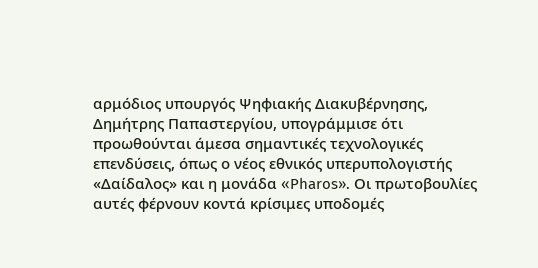αρμόδιος υπουργός Ψηφιακής Διακυβέρνησης, Δημήτρης Παπαστεργίου, υπογράμμισε ότι προωθούνται άμεσα σημαντικές τεχνολογικές επενδύσεις, όπως ο νέος εθνικός υπερυπολογιστής «Δαίδαλος» και η μονάδα «Pharos». Οι πρωτοβουλίες αυτές φέρνουν κοντά κρίσιμες υποδομές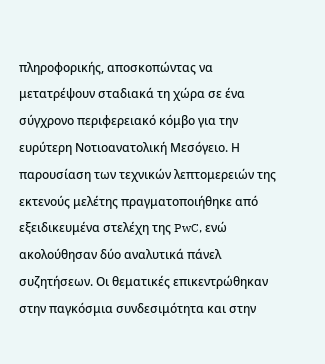πληροφορικής, αποσκοπώντας να μετατρέψουν σταδιακά τη χώρα σε ένα σύγχρονο περιφερειακό κόμβο για την ευρύτερη Νοτιοανατολική Μεσόγειο. Η παρουσίαση των τεχνικών λεπτομερειών της εκτενούς μελέτης πραγματοποιήθηκε από εξειδικευμένα στελέχη της PwC, ενώ ακολούθησαν δύο αναλυτικά πάνελ συζητήσεων. Οι θεματικές επικεντρώθηκαν στην παγκόσμια συνδεσιμότητα και στην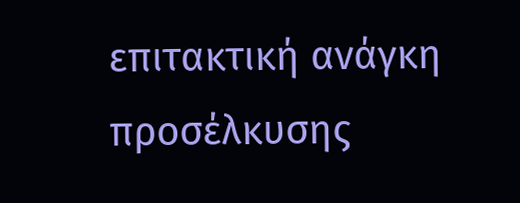επιτακτική ανάγκη προσέλκυσης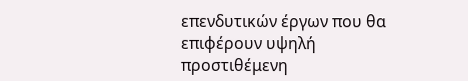επενδυτικών έργων που θα επιφέρουν υψηλή προστιθέμενη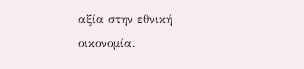αξία στην εθνική οικονομία.